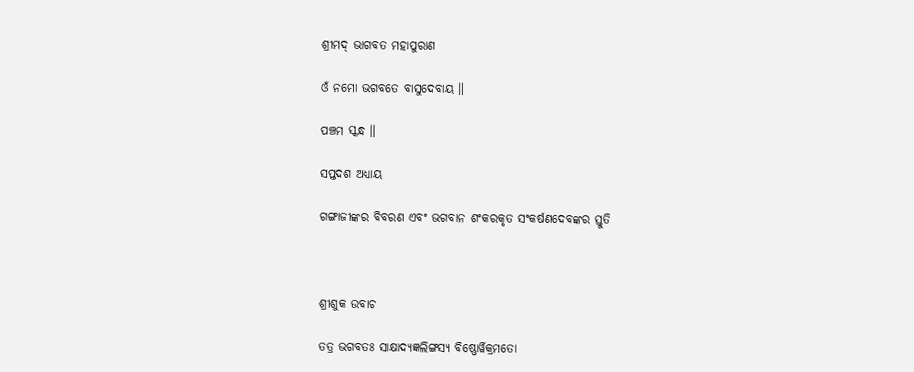ଶ୍ରୀମଦ୍ ଭାଗବତ ମହାପୁରାଣ

ଓଁ ନମୋ ଭଗବତେ ବାସୁଦେବାୟ ॥

ପଞ୍ଚମ ସ୍କନ୍ଧ ॥

ସପ୍ତଦଶ ଅଧ୍ୟାୟ

ଗଙ୍ଗାଜୀଙ୍କର ବିବରଣ ଏବଂ ଭଗବାନ ଶଂକରକୃତ ସଂକର୍ଷଣଦେବଙ୍କର ସ୍ତୁତି



ଶ୍ରୀଶୁକ ଉବାଚ

ତତ୍ର ଭଗବତଃ ସାକ୍ଷାଦ୍ୟଜ୍ଞଲିଙ୍ଗସ୍ୟ ବିଷ୍ଣୋର୍ୱିକ୍ରମତୋ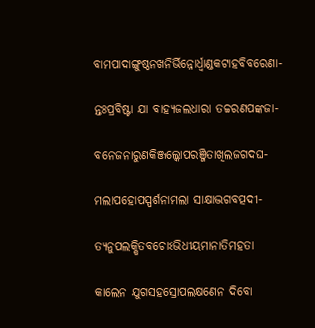ବାମପାଦାଙ୍ଗୁଷ୍ଠନଖନିର୍ଭିନ୍ନୋର୍ଧ୍ୱାଣ୍ଡକଟାହବିବରେଣା-

ନ୍ତଃପ୍ରବିଷ୍ଟା ଯା ବାହ୍ୟଜଲଧାରା ତଚ୍ଚରଣପଙ୍କଜା-

ବନେଜନାରୁଣକିଞ୍ଜଲ୍କୋପରଞ୍ଜିତାଖିଲଜଗଦଘ-

ମଲାପହୋପସ୍ପର୍ଶନାମଲା ସାକ୍ଷାଦ୍ଭଗବତ୍ପଦୀ-

ତ୍ୟନୁପଲକ୍ଷିତବଚୋଽଭିଧୀୟମାନାତିମହତା

କାଲେନ ଯୁଗସହସ୍ରୋପଲକ୍ଷଣେନ ଦିବୋ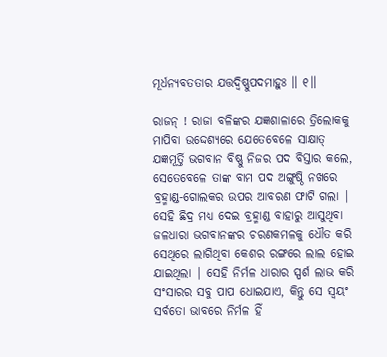ମୂର୍ଧନ୍ୟବତତାର ଯତ୍ତଦ୍ୱିଷ୍ଣୁପଦମାହୁଃ ॥ ୧॥

ରାଜନ୍ ! ରାଜା ବଳିଙ୍କର ଯଜ୍ଞଶାଳାରେ ତ୍ରିଲୋକକୁ ମାପିବା ଉଦ୍ଦେଶ୍ୟରେ ଯେତେବେଳେ ସାକ୍ଷାତ୍ ଯଜ୍ଞମୂର୍ତ୍ତି ଭଗବାନ ବିଷ୍ଣୁ ନିଜର ପଦ ବିସ୍ତାର କଲେ, ସେତେବେଳେ ତାଙ୍କ ବାମ ପଦ ଅଙ୍ଗୁଷ୍ଠି ନଖରେ ବ୍ରହ୍ମାଣ୍ଡ-ଗୋଲକର ଉପର ଆବରଣ ଫାଟି ଗଲା | ସେହି ଛିଦ୍ର ମଧ୍ୟ ଦେଇ ବ୍ରହ୍ମାଣ୍ଡ ବାହାରୁ ଆସୁଥିବା ଜଳଧାରା ଭଗବାନଙ୍କର ଚରଣକମଳକୁ ଧୌତ କରି ସେଥିରେ ଲାଗିଥିବା କେଶର ରଙ୍ଗରେ ଲାଲ ହୋଇ ଯାଇଥିଲା | ସେହି ନିର୍ମଳ ଧାରାର ସ୍ପର୍ଶ ଲାଭ କରି ସଂସାରର ସବୁ ପାପ ଧୋଇଯାଏ, କିନ୍ତୁ ସେ ସ୍ବୟଂ ସର୍ବତୋ ଭାବରେ ନିର୍ମଳ ହିଁ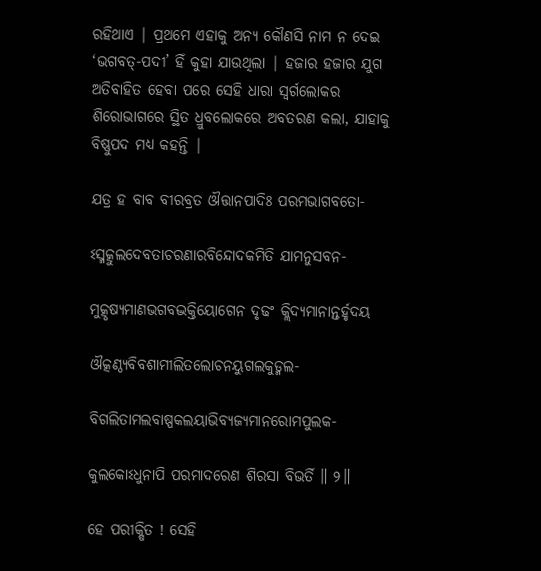ରହିଥାଏ | ପ୍ରଥମେ ଏହାକୁ ଅନ୍ୟ କୌଣସି ନାମ ନ ଦେଇ ‘ଭଗବତ୍-ପଦୀ’ ହିଁ କୁହା ଯାଉଥିଲା | ହଜାର ହଜାର ଯୁଗ ଅତିବାହିତ ହେବା ପରେ ସେହି ଧାରା ସ୍ବର୍ଗଲୋକର ଶିରୋଭାଗରେ ସ୍ଥିତ ଧ୍ରୁବଲୋକରେ ଅବତରଣ କଲା, ଯାହାକୁ ବିଷ୍ଣୁପଦ ମଧ୍ୟ କହନ୍ତି |

ଯତ୍ର ହ ବାବ ବୀରବ୍ରତ ଔତ୍ତାନପାଦିଃ ପରମଭାଗବତୋ-

ଽସ୍ମତ୍କୁଲଦେବତାଚରଣାରବିନ୍ଦୋଦକମିତି ଯାମନୁସବନ-

ମୁତ୍କୃଷ୍ୟମାଣଭଗବଦ୍ଭକ୍ତିୟୋଗେନ ଦୃଢଂ କ୍ଲିଦ୍ୟମାନାନ୍ତର୍ହୃଦୟ

ଔତ୍କଣ୍ଠ୍ୟବିବଶାମୀଲିତଲୋଚନୟୁଗଲକୁଡ୍ମଲ-

ବିଗଲିତାମଲବାଷ୍ପକଲୟାଭିବ୍ୟଜ୍ୟମାନରୋମପୁଲକ-

କୁଲକୋଽଧୁନାପି ପରମାଦରେଣ ଶିରସା ବିଭର୍ତି ॥ ୨॥

ହେ ପରୀକ୍ଷିତ ! ସେହି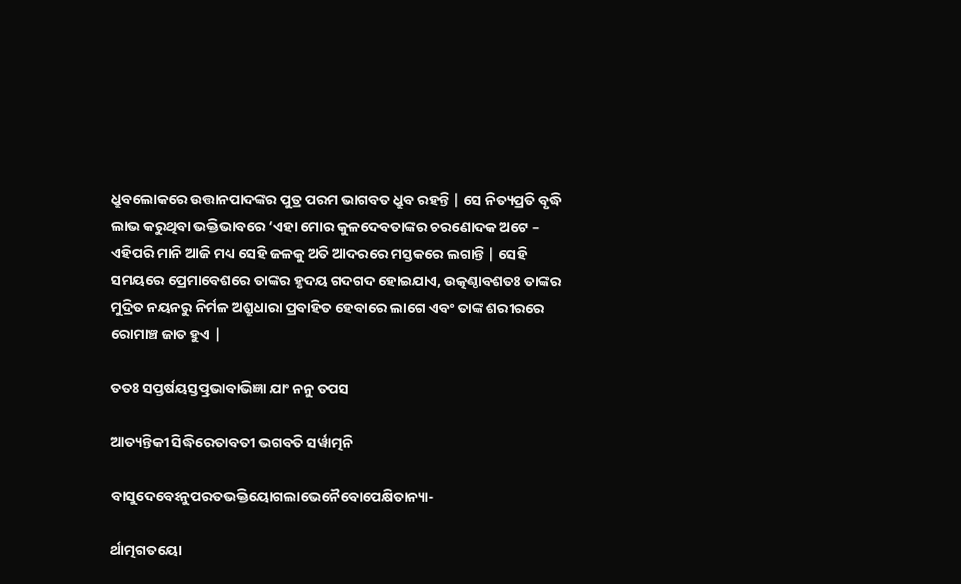ଧ୍ରୁବଲୋକରେ ଉତ୍ତାନପାଦଙ୍କର ପୁତ୍ର ପରମ ଭାଗବତ ଧ୍ରୁବ ରହନ୍ତି | ସେ ନିତ୍ୟପ୍ରତି ବୃଦ୍ଧି ଲାଭ କରୁଥିବା ଭକ୍ତିଭାବରେ ‘ଏହା ମୋର କୁଳଦେବତାଙ୍କର ଚରଣୋଦକ ଅଟେ – ଏହିପରି ମାନି ଆଜି ମଧ୍ୟ ସେହି ଜଳକୁ ଅତି ଆଦରରେ ମସ୍ତକରେ ଲଗାନ୍ତି | ସେହି ସମୟରେ ପ୍ରେମାବେଶରେ ତାଙ୍କର ହୃଦୟ ଗଦଗଦ ହୋଇଯାଏ, ଉତ୍କଣ୍ଠାବଶତଃ ତାଙ୍କର ମୁଦ୍ରିତ ନୟନରୁ ନିର୍ମଳ ଅଶ୍ରୁଧାରା ପ୍ରବାହିତ ହେବାରେ ଲାଗେ ଏବଂ ତାଙ୍କ ଶରୀରରେ ରୋମାଞ୍ଚ ଜାତ ହୁଏ |

ତତଃ ସପ୍ତର୍ଷୟସ୍ତତ୍ପ୍ରଭାବାଭିଜ୍ଞା ଯାଂ ନନୁ ତପସ

ଆତ୍ୟନ୍ତିକୀ ସିଦ୍ଧିରେତାବତୀ ଭଗବତି ସର୍ୱାତ୍ମନି

ବାସୁଦେବେଽନୁପରତଭକ୍ତିୟୋଗଲାଭେନୈବୋପେକ୍ଷିତାନ୍ୟା-

ର୍ଥାତ୍ମଗତୟୋ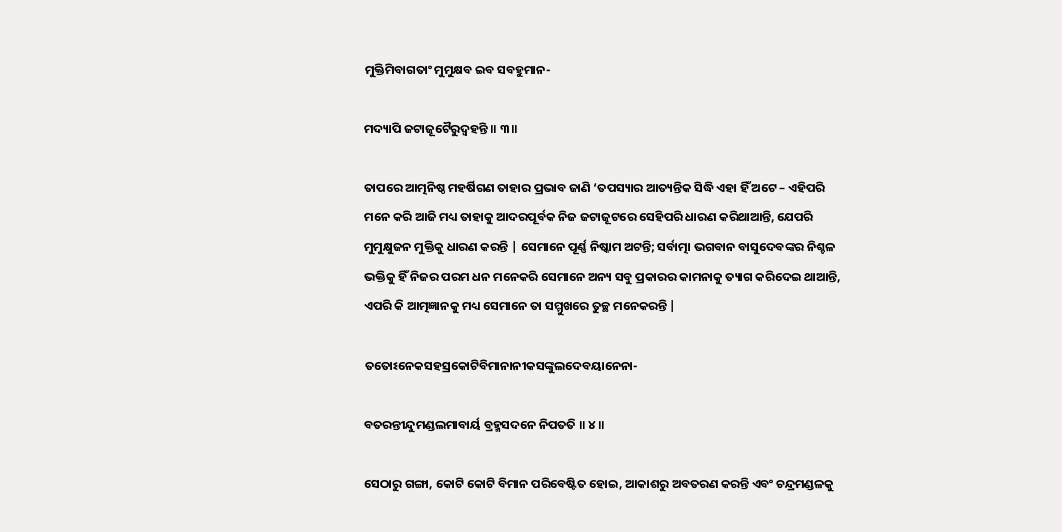ମୁକ୍ତିମିବାଗତାଂ ମୁମୁକ୍ଷବ ଇବ ସବହୁମାନ-

ମଦ୍ୟାପି ଜଟାଜୂଟୈରୁଦ୍ୱହନ୍ତି ॥ ୩॥

ତାପରେ ଆତ୍ମନିଷ୍ଠ ମହର୍ଷିଗଣ ତାହାର ପ୍ରଭାବ ଜାଣି ‘ତପସ୍ୟାର ଆତ୍ୟନ୍ତିକ ସିଦ୍ଧି ଏହା ହିଁ ଅଟେ – ଏହିପରି ମନେ କରି ଆଜି ମଧ୍ୟ ତାହାକୁ ଆଦରପୂର୍ବକ ନିଜ ଜଟାଜୂଟରେ ସେହିପରି ଧାରଣ କରିଥାଆନ୍ତି, ଯେପରି ମୁମୁକ୍ଷୁଜନ ମୁକ୍ତିକୁ ଧାରଣ କରନ୍ତି | ସେମାନେ ପୂର୍ଣ୍ଣ ନିଷ୍କାମ ଅଟନ୍ତି; ସର୍ବାତ୍ମା ଭଗବାନ ବାସୁଦେବଙ୍କର ନିଶ୍ଚଳ ଭକ୍ତିକୁ ହିଁ ନିଜର ପରମ ଧନ ମନେକରି ସେମାନେ ଅନ୍ୟ ସବୁ ପ୍ରକାରର କାମନାକୁ ତ୍ୟାଗ କରିଦେଇ ଥାଆନ୍ତି, ଏପରି କି ଆତ୍ମଜ୍ଞାନକୁ ମଧ୍ୟ ସେମାନେ ତା ସମ୍ମୁଖରେ ତୁଚ୍ଛ ମନେକରନ୍ତି |

ତତୋଽନେକସହସ୍ରକୋଟିବିମାନାନୀକସଙ୍କୁଲଦେବୟାନେନା-

ବତରନ୍ତୀନ୍ଦୁମଣ୍ଡଲମାବାର୍ୟ ବ୍ରହ୍ମସଦନେ ନିପତତି ॥ ୪॥

ସେଠାରୁ ଗଙ୍ଗା, କୋଟି କୋଟି ବିମାନ ପରିବେଷ୍ଟିତ ହୋଇ, ଆକାଶରୁ ଅବତରଣ କରନ୍ତି ଏବଂ ଚନ୍ଦ୍ରମଣ୍ଡଳକୁ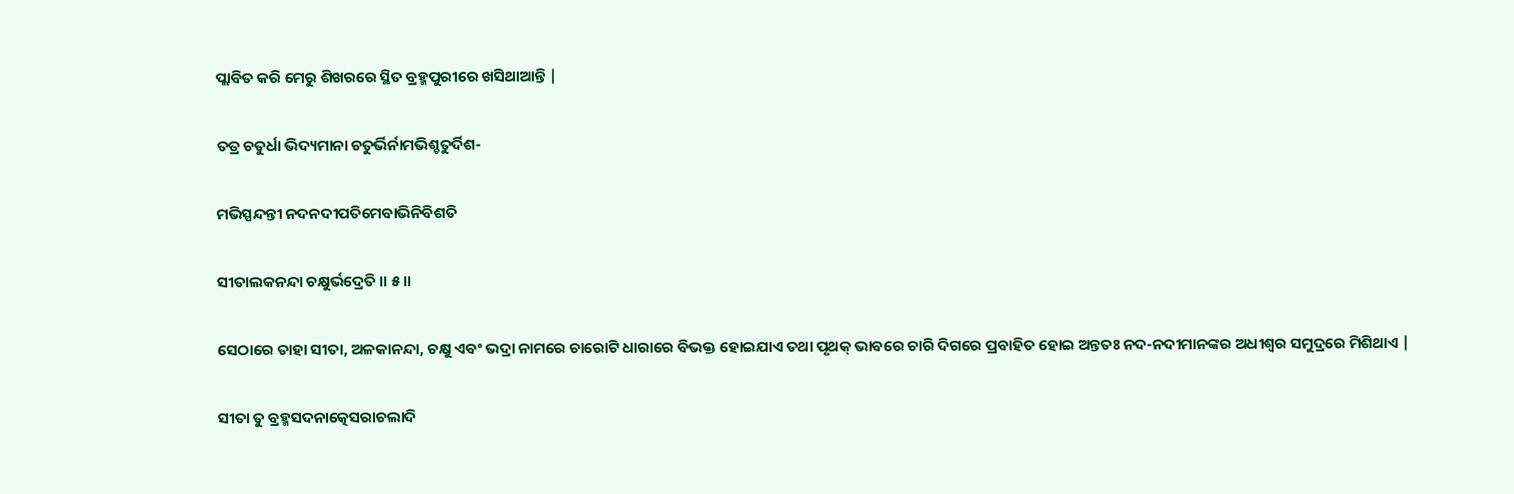ପ୍ଲାବିତ କରି ମେରୁ ଶିଖରରେ ସ୍ଥିତ ବ୍ରହ୍ମପୁରୀରେ ଖସିଥାଆନ୍ତି |

ତତ୍ର ଚତୁର୍ଧା ଭିଦ୍ୟମାନା ଚତୁର୍ଭିର୍ନାମଭିଶ୍ଚତୁର୍ଦିଶ-

ମଭିସ୍ପନ୍ଦନ୍ତୀ ନଦନଦୀପତିମେବାଭିନିବିଶତି

ସୀତାଲକନନ୍ଦା ଚକ୍ଷୁର୍ଭଦ୍ରେତି ॥ ୫॥

ସେଠାରେ ତାହା ସୀତା, ଅଳକାନନ୍ଦା, ଚକ୍ଷୁ ଏବଂ ଭଦ୍ରା ନାମରେ ଚାରୋଟି ଧାରାରେ ବିଭକ୍ତ ହୋଇଯାଏ ତଥା ପୃଥକ୍ ଭାବରେ ଚାରି ଦିଗରେ ପ୍ରବାହିତ ହୋଇ ଅନ୍ତତଃ ନଦ-ନଦୀମାନଙ୍କର ଅଧୀଶ୍ବର ସମୁଦ୍ରରେ ମିଶିଥାଏ |

ସୀତା ତୁ ବ୍ରହ୍ମସଦନାତ୍କେସରାଚଲାଦି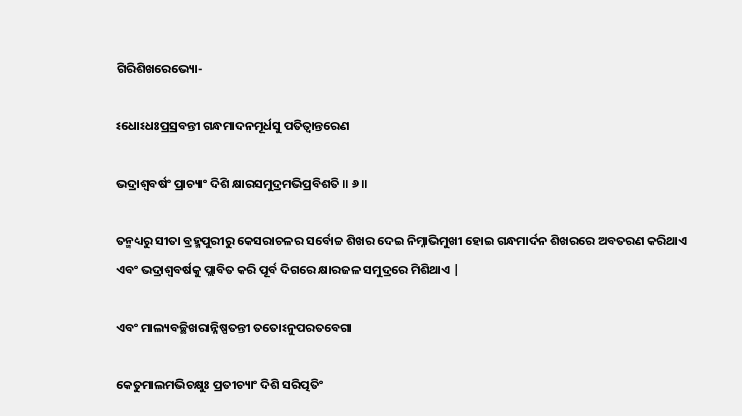ଗିରିଶିଖରେଭ୍ୟୋ-

ଽଧୋଽଧଃପ୍ରସ୍ରବନ୍ତୀ ଗନ୍ଧମାଦନମୂର୍ଧସୁ ପତିତ୍ୱାନ୍ତରେଣ

ଭଦ୍ରାଶ୍ୱବର୍ଷଂ ପ୍ରାଚ୍ୟାଂ ଦିଶି କ୍ଷାରସମୁଦ୍ରମଭିପ୍ରବିଶତି ॥ ୬॥

ତନ୍ମଧ୍ୟରୁ ସୀତା ବ୍ରହ୍ମପୁରୀରୁ କେସରାଚଳର ସର୍ବୋଚ୍ଚ ଶିଖର ଦେଇ ନିମ୍ନାଭିମୁଖୀ ହୋଇ ଗନ୍ଧମାର୍ଦନ ଶିଖରରେ ଅବତରଣ କରିଥାଏ ଏବଂ ଭଦ୍ରାଶ୍ବବର୍ଷକୁ ପ୍ଲାବିତ କରି ପୂର୍ବ ଦିଗରେ କ୍ଷାରଜଳ ସମୁଦ୍ରରେ ମିଶିଥାଏ |

ଏବଂ ମାଲ୍ୟବଚ୍ଛିଖରାନ୍ନିଷ୍ପତନ୍ତୀ ତତୋଽନୁପରତବେଗା

କେତୁମାଲମଭିଚକ୍ଷୁଃ ପ୍ରତୀଚ୍ୟାଂ ଦିଶି ସରିତ୍ପତିଂ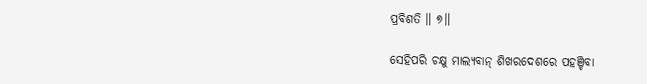ପ୍ରବିଶତି ॥ ୭॥

ସେହିପରି ଚକ୍ଷୁ ମାଲ୍ୟବାନ୍ ଶିଖରଦେଶରେ ପହଞ୍ଚିବା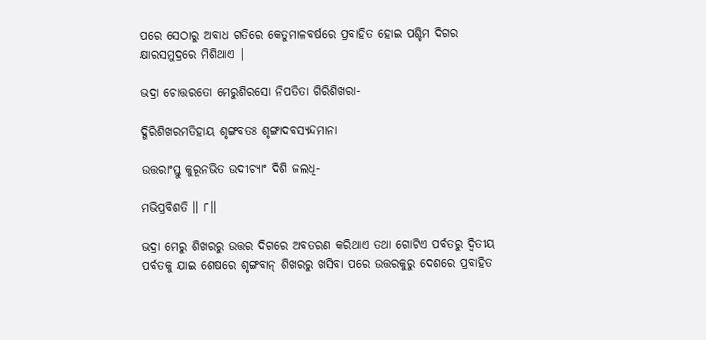ପରେ ସେଠାରୁ ଅବାଧ ଗତିରେ କେତୁମାଳବର୍ଷରେ ପ୍ରବାହିତ ହୋଇ ପଶ୍ଚିମ ଦିଗର କ୍ଷାରସମୁଦ୍ରରେ ମିଶିଥାଏ |

ଭଦ୍ରା ଚୋତ୍ତରତୋ ମେରୁଶିରସୋ ନିପତିତା ଗିରିଶିଖରା-

ଦ୍ଗିରିଶିଖରମତିହାୟ ଶୃଙ୍ଗବତଃ ଶୃଙ୍ଗାଦବସ୍ୟନ୍ଦମାନା

ଉତ୍ତରାଂସ୍ତୁ କୁରୂନଭିତ ଉଦୀଚ୍ୟାଂ ଦିଶି ଜଲଧି-

ମଭିପ୍ରବିଶତି ॥ ୮॥

ଭଦ୍ରା ମେରୁ ଶିଖରରୁ ଉତ୍ତର ଦିଗରେ ଅବତରଣ କରିଥାଏ ତଥା ଗୋଟିଏ ପର୍ବତରୁ ଦ୍ବିତୀୟ ପର୍ବତକୁ ଯାଇ ଶେଷରେ ଶୃଙ୍ଗବାନ୍ ଶିଖରରୁ ଖସିବା ପରେ ଉତ୍ତରକୁରୁ ଦେଶରେ ପ୍ରବାହିତ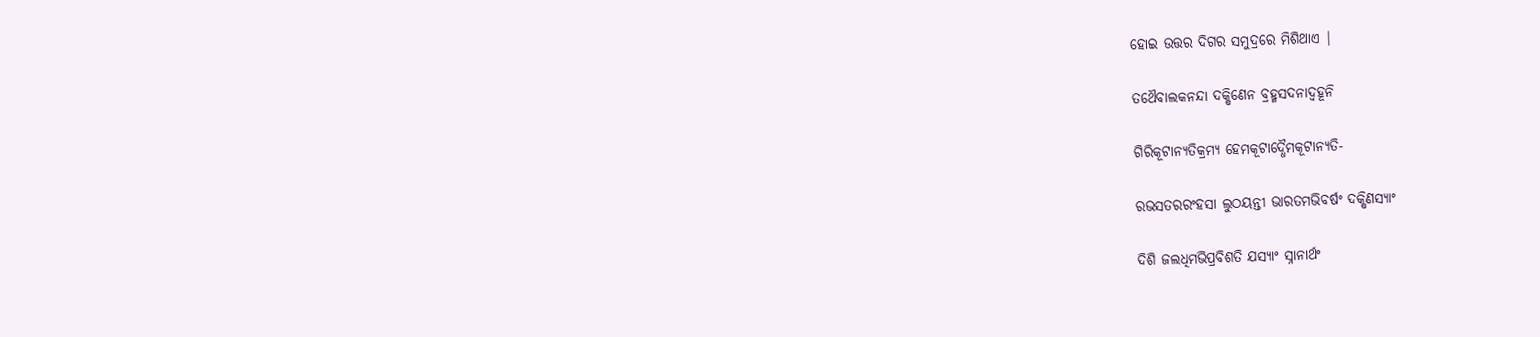ହୋଇ ଉତ୍ତର ଦିଗର ସମୁଦ୍ରରେ ମିଶିଥାଏ |

ତଥୈବାଲକନନ୍ଦା ଦକ୍ଷିଣେନ ବ୍ରହ୍ମସଦନାଦ୍ବହୂନି

ଗିରିକୂଟାନ୍ୟତିକ୍ରମ୍ୟ ହେମକୂଟାଦ୍ଧୈମକୂଟାନ୍ୟତି-

ରଭସତରରଂହସା ଲୁଠୟନ୍ତୀ ଭାରତମଭିବର୍ଷଂ ଦକ୍ଷିଣସ୍ୟାଂ

ଦିଶି ଜଲଧିମଭିପ୍ରବିଶତି ଯସ୍ୟାଂ ସ୍ନାନାର୍ଥଂ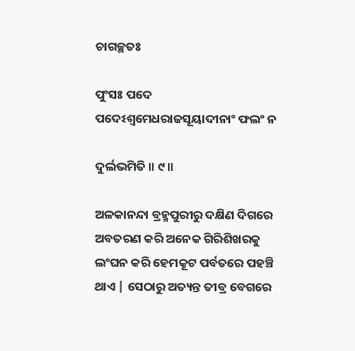ଚାଗଚ୍ଛତଃ

ପୁଂସଃ ପଦେ ପଦେଽଶ୍ୱମେଧରାଜସୂୟାଦୀନାଂ ଫଲଂ ନ

ଦୁର୍ଲଭମିତି ॥ ୯॥

ଅଳକାନନ୍ଦା ବ୍ରହ୍ମପୁରୀରୁ ଦକ୍ଷିଣ ଦିଗରେ ଅବତରଣ କରି ଅନେକ ଗିରିଶିଖରକୁ ଲଂଘନ କରି ହେମକୂଟ ପର୍ବତରେ ପହଞ୍ଚି ଥାଏ | ସେଠାରୁ ଅତ୍ୟନ୍ତ ତୀବ୍ର ବେଗରେ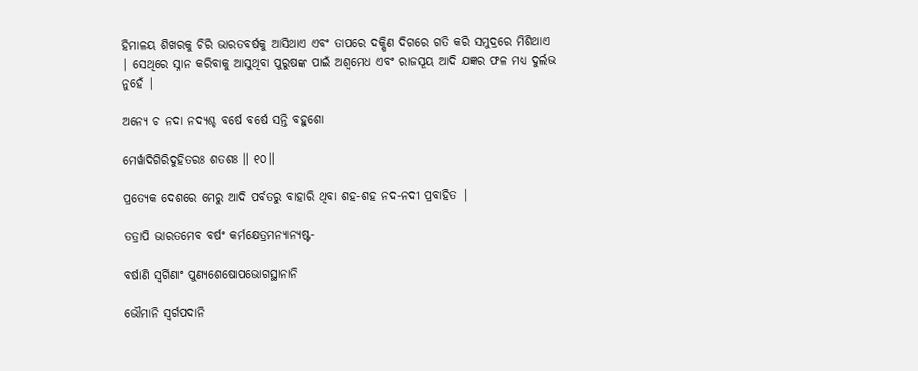ହିମାଳୟ ଶିଖରକୁ ଚିରି ଭାରତବର୍ଷକୁ ଆସିଥାଏ ଏବଂ ତାପରେ ଦକ୍ଷିଣ ଦିଗରେ ଗତି କରି ସମୁଦ୍ରରେ ମିଶିଥାଏ | ସେଥିରେ ସ୍ନାନ କରିବାକୁ ଆସୁଥିବା ପୁରୁଷଙ୍କ ପାଇଁ ଅଶ୍ବମେଧ ଏବଂ ରାଜସୂୟ ଆଦି ଯଜ୍ଞର ଫଳ ମଧ୍ୟ ଦୁର୍ଲଭ ନୁହେଁ |

ଅନ୍ୟେ ଚ ନଦା ନଦ୍ୟଶ୍ଚ ବର୍ଷେ ବର୍ଷେ ସନ୍ତି ବହୁଶୋ

ମେର୍ୱାଦିଗିରିଦୁହିତରଃ ଶତଶଃ ॥ ୧୦॥

ପ୍ରତ୍ୟେକ ଦେଶରେ ମେରୁ ଆଦି ପର୍ବତରୁ ବାହାରି ଥିବା ଶହ-ଶହ ନଦ-ନଦୀ ପ୍ରବାହିତ |

ତତ୍ରାପି ଭାରତମେବ ବର୍ଷଂ କର୍ମକ୍ଷେତ୍ରମନ୍ୟାନ୍ୟଷ୍ଟ-

ବର୍ଷାଣି ସ୍ୱର୍ଗିଣାଂ ପୁଣ୍ୟଶେଷୋପଭୋଗସ୍ଥାନାନି

ଭୌମାନି ସ୍ୱର୍ଗପଦାନି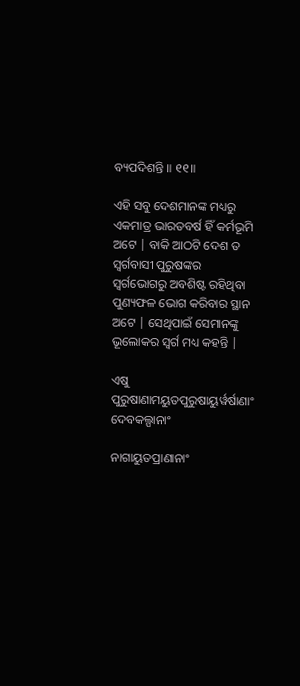ବ୍ୟପଦିଶନ୍ତି ॥ ୧୧॥

ଏହି ସବୁ ଦେଶମାନଙ୍କ ମଧ୍ୟରୁ ଏକମାତ୍ର ଭାରତବର୍ଷ ହିଁ କର୍ମଭୂମି ଅଟେ | ବାକି ଆଠଟି ଦେଶ ତ ସ୍ବର୍ଗବାସୀ ପୁରୁଷଙ୍କର ସ୍ବର୍ଗଭୋଗରୁ ଅବଶିଷ୍ଟ ରହିଥିବା ପୁଣ୍ୟଫଳ ଭୋଗ କରିବାର ସ୍ଥାନ ଅଟେ | ସେଥିପାଇଁ ସେମାନଙ୍କୁ ଭୂଲୋକର ସ୍ବର୍ଗ ମଧ୍ୟ କହନ୍ତି |

ଏଷୁ ପୁରୁଷାଣାମୟୁତପୁରୁଷାୟୁର୍ୱର୍ଷାଣାଂ ଦେବକଲ୍ପାନାଂ

ନାଗାୟୁତପ୍ରାଣାନାଂ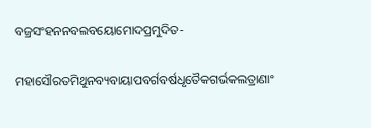ବଜ୍ରସଂହନନବଲବୟୋମୋଦପ୍ରମୁଦିତ-

ମହାସୌରତମିଥୁନବ୍ୟବାୟାପବର୍ଗବର୍ଷଧୃତୈକଗର୍ଭକଲତ୍ରାଣାଂ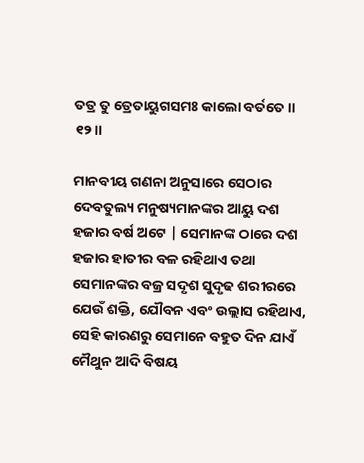ତତ୍ର ତୁ ତ୍ରେତାୟୁଗସମଃ କାଲୋ ବର୍ତତେ ॥ ୧୨॥

ମାନବୀୟ ଗଣନା ଅନୁସାରେ ସେଠାର ଦେବତୁଲ୍ୟ ମନୁଷ୍ୟମାନଙ୍କର ଆୟୁ ଦଶ ହଜାର ବର୍ଷ ଅଟେ | ସେମାନଙ୍କ ଠାରେ ଦଶ ହଜାର ହାତୀର ବଳ ରହିଥାଏ ତଥା ସେମାନଙ୍କର ବଜ୍ର ସଦୃଶ ସୁଦୃଢ ଶରୀରରେ ଯେଉଁ ଶକ୍ତି, ଯୌବନ ଏବଂ ଉଲ୍ଲାସ ରହିଥାଏ, ସେହି କାରଣରୁ ସେମାନେ ବହୁତ ଦିନ ଯାଏଁ ମୈଥୁନ ଆଦି ବିଷୟ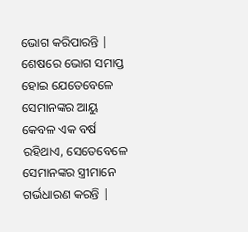ଭୋଗ କରିପାରନ୍ତି | ଶେଷରେ ଭୋଗ ସମାପ୍ତ ହୋଇ ଯେତେବେଳେ ସେମାନଙ୍କର ଆୟୁ କେବଳ ଏକ ବର୍ଷ ରହିଥାଏ, ସେତେବେଳେ ସେମାନଙ୍କର ସ୍ତ୍ରୀମାନେ ଗର୍ଭଧାରଣ କରନ୍ତି |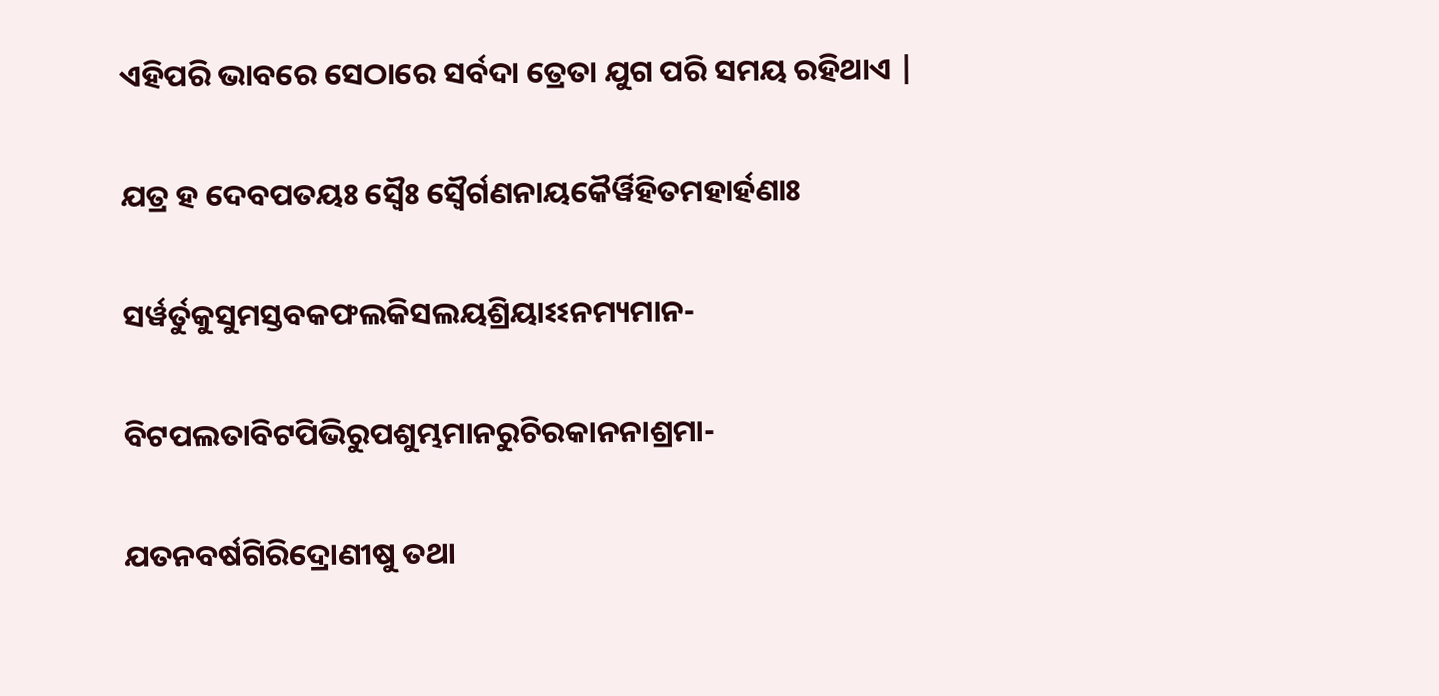ଏହିପରି ଭାବରେ ସେଠାରେ ସର୍ବଦା ତ୍ରେତା ଯୁଗ ପରି ସମୟ ରହିଥାଏ |

ଯତ୍ର ହ ଦେବପତୟଃ ସ୍ୱୈଃ ସ୍ୱୈର୍ଗଣନାୟକୈର୍ୱିହିତମହାର୍ହଣାଃ

ସର୍ୱର୍ତୁକୁସୁମସ୍ତବକଫଲକିସଲୟଶ୍ରିୟାଽଽନମ୍ୟମାନ-

ବିଟପଲତାବିଟପିଭିରୁପଶୁମ୍ଭମାନରୁଚିରକାନନାଶ୍ରମା-

ଯତନବର୍ଷଗିରିଦ୍ରୋଣୀଷୁ ତଥା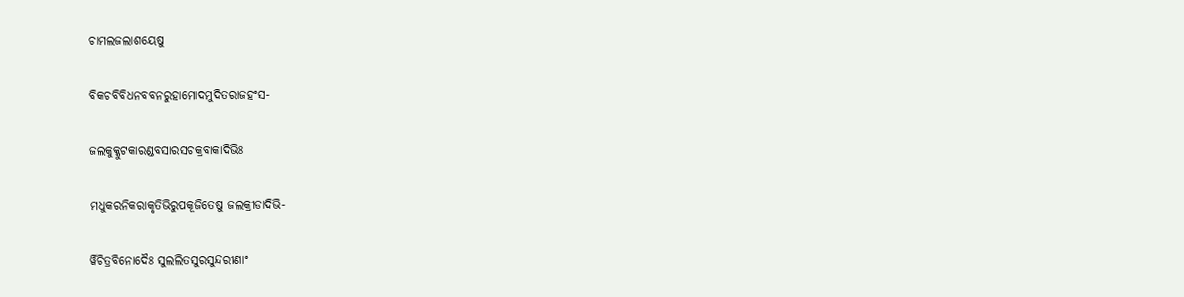ଚାମଲଜଲାଶୟେଷୁ

ବିକଚବିବିଧନବବନରୁହାମୋଦମୁଦିତରାଜହଂସ-

ଜଲକୁକ୍କୁଟକାରଣ୍ଡବସାରସଚକ୍ରବାକାଦିଭିଃ

ମଧୁକରନିକରାକୃତିଭିରୁପକୂଜିତେଷୁ ଜଲକ୍ରୀଡାଦିଭି-

ର୍ୱିଚିତ୍ରବିନୋଦୈଃ ସୁଲଲିତସୁରସୁନ୍ଦରୀଣାଂ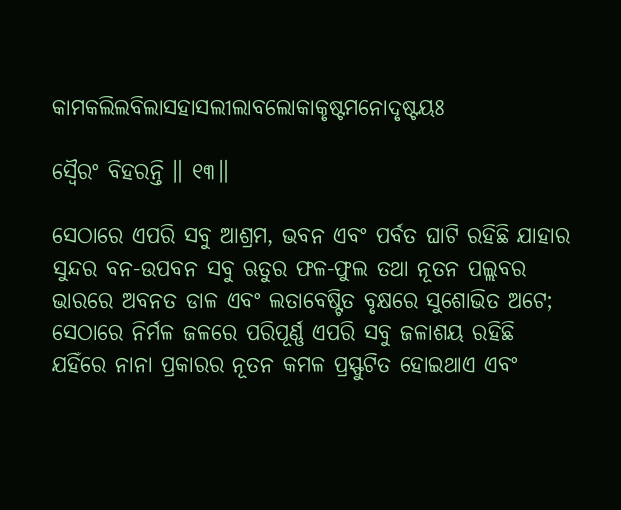କାମକଲିଲବିଲାସହାସଲୀଲାବଲୋକାକୃଷ୍ଟମନୋଦୃଷ୍ଟୟଃ

ସ୍ୱୈରଂ ବିହରନ୍ତି ॥ ୧୩॥

ସେଠାରେ ଏପରି ସବୁ ଆଶ୍ରମ, ଭବନ ଏବଂ ପର୍ବତ ଘାଟି ରହିଛି ଯାହାର ସୁନ୍ଦର ବନ-ଉପବନ ସବୁ ଋତୁର ଫଳ-ଫୁଲ ତଥା ନୂତନ ପଲ୍ଲବର ଭାରରେ ଅବନତ ଡାଳ ଏବଂ ଲତାବେଷ୍ଟିତ ବୃକ୍ଷରେ ସୁଶୋଭିତ ଅଟେ; ସେଠାରେ ନିର୍ମଳ ଜଳରେ ପରିପୂର୍ଣ୍ଣ ଏପରି ସବୁ ଜଳାଶୟ ରହିଛି ଯହିଁରେ ନାନା ପ୍ରକାରର ନୂତନ କମଳ ପ୍ରସ୍ଫୁଟିତ ହୋଇଥାଏ ଏବଂ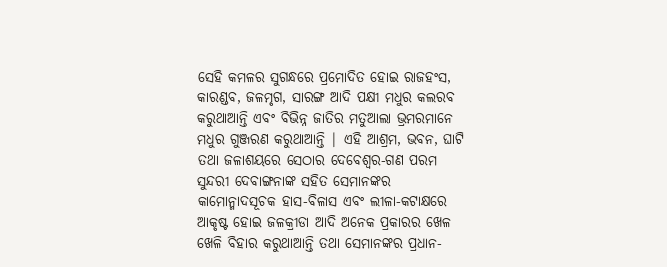ସେହି କମଳର ସୁଗନ୍ଧରେ ପ୍ରମୋଦିତ ହୋଇ ରାଜହଂସ, କାରଣ୍ଡବ, ଜଳମୃଗ, ସାରଙ୍ଗ ଆଦି ପକ୍ଷୀ ମଧୁର କଲରବ କରୁଥାଆନ୍ତି ଏବଂ ବିଭିନ୍ନ ଜାତିର ମତୁଆଲା ଭ୍ରମରମାନେ ମଧୁର ଗୁଞ୍ଜରଣ କରୁଥାଆନ୍ତି | ଏହି ଆଶ୍ରମ, ଭବନ, ଘାଟି ତଥା ଜଳାଶୟରେ ସେଠାର ଦେବେଶ୍ବର-ଗଣ ପରମ ସୁନ୍ଦରୀ ଦେବାଙ୍ଗନାଙ୍କ ସହିତ ସେମାନଙ୍କର କାମୋନ୍ମାଦସୂଚକ ହାସ-ବିଳାସ ଏବଂ ଲୀଳା-କଟାକ୍ଷରେ ଆକୃଷ୍ଟ ହୋଇ ଜଳକ୍ରୀଡା ଆଦି ଅନେକ ପ୍ରକାରର ଖେଳ ଖେଳି ବିହାର କରୁଥାଆନ୍ତି ତଥା ସେମାନଙ୍କର ପ୍ରଧାନ-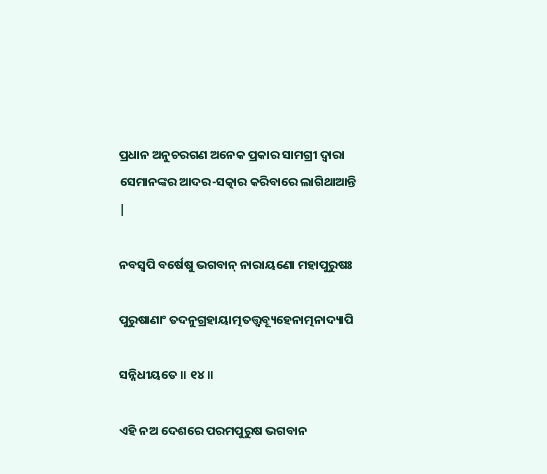ପ୍ରଧାନ ଅନୁଚରଗଣ ଅନେକ ପ୍ରକାର ସାମଗ୍ରୀ ଦ୍ବାରା ସେମାନଙ୍କର ଆଦର-ସତ୍କାର କରିବାରେ ଲାଗିଥାଆନ୍ତି |

ନବସ୍ୱପି ବର୍ଷେଷୁ ଭଗବାନ୍ ନାରାୟଣୋ ମହାପୁରୁଷଃ

ପୁରୁଷାଣାଂ ତଦନୁଗ୍ରହାୟାତ୍ମତତ୍ତ୍ୱବ୍ୟୂହେନାତ୍ମନାଦ୍ୟାପି

ସନ୍ନିଧୀୟତେ ॥ ୧୪॥

ଏହି ନଅ ଦେଶରେ ପରମପୁରୁଷ ଭଗବାନ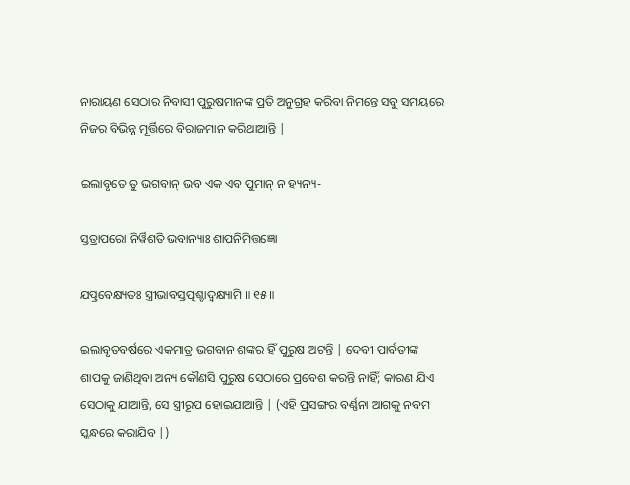ନାରାୟଣ ସେଠାର ନିବାସୀ ପୁରୁଷମାନଙ୍କ ପ୍ରତି ଅନୁଗ୍ରହ କରିବା ନିମନ୍ତେ ସବୁ ସମୟରେ ନିଜର ବିଭିନ୍ନ ମୂର୍ତ୍ତିରେ ବିରାଜମାନ କରିଥାଆନ୍ତି |

ଇଲାବୃତେ ତୁ ଭଗବାନ୍ ଭବ ଏକ ଏବ ପୁମାନ୍ ନ ହ୍ୟନ୍ୟ-

ସ୍ତତ୍ରାପରୋ ନିର୍ୱିଶତି ଭବାନ୍ୟାଃ ଶାପନିମିତ୍ତଜ୍ଞୋ

ଯତ୍ପ୍ରବେକ୍ଷ୍ୟତଃ ସ୍ତ୍ରୀଭାବସ୍ତତ୍ପଶ୍ଚାଦ୍ୱକ୍ଷ୍ୟାମି ॥ ୧୫॥

ଇଲାବୃତବର୍ଷରେ ଏକମାତ୍ର ଭଗବାନ ଶଙ୍କର ହିଁ ପୁରୁଷ ଅଟନ୍ତି | ଦେବୀ ପାର୍ବତୀଙ୍କ ଶାପକୁ ଜାଣିଥିବା ଅନ୍ୟ କୌଣସି ପୁରୁଷ ସେଠାରେ ପ୍ରବେଶ କରନ୍ତି ନାହିଁ; କାରଣ ଯିଏ ସେଠାକୁ ଯାଆନ୍ତି, ସେ ସ୍ତ୍ରୀରୂପ ହୋଇଯାଆନ୍ତି | (ଏହି ପ୍ରସଙ୍ଗର ବର୍ଣ୍ଣନା ଆଗକୁ ନବମ ସ୍କନ୍ଧରେ କରାଯିବ |)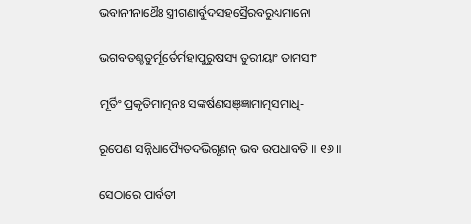ଭବାନୀନାଥୈଃ ସ୍ତ୍ରୀଗଣାର୍ବୁଦସହସ୍ରୈରବରୁଧ୍ୟମାନୋ

ଭଗବତଶ୍ଚତୁର୍ମୂର୍ତେର୍ମହାପୁରୁଷସ୍ୟ ତୁରୀୟାଂ ତାମସୀଂ

ମୂର୍ତିଂ ପ୍ରକୃତିମାତ୍ମନଃ ସଙ୍କର୍ଷଣସଞ୍ଜ୍ଞାମାତ୍ମସମାଧି-

ରୂପେଣ ସନ୍ନିଧାପ୍ୟୈତଦଭିଗୃଣନ୍ ଭବ ଉପଧାବତି ॥ ୧୬॥

ସେଠାରେ ପାର୍ବତୀ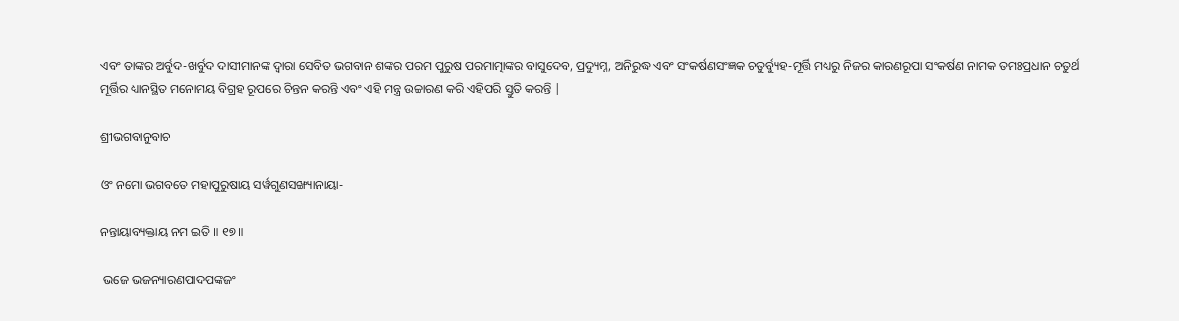ଏବଂ ତାଙ୍କର ଅର୍ବୁଦ-ଖର୍ବୁଦ ଦାସୀମାନଙ୍କ ଦ୍ବାରା ସେବିତ ଭଗବାନ ଶଙ୍କର ପରମ ପୁରୁଷ ପରମାତ୍ମାଙ୍କର ବାସୁଦେବ, ପ୍ରଦ୍ୟୁମ୍ନ, ଅନିରୁଦ୍ଧ ଏବଂ ସଂକର୍ଷଣସଂଜ୍ଞକ ଚତୁର୍ବ୍ୟୁହ-ମୂର୍ତ୍ତି ମଧ୍ୟରୁ ନିଜର କାରଣରୂପା ସଂକର୍ଷଣ ନାମକ ତମଃପ୍ରଧାନ ଚତୁର୍ଥ ମୂର୍ତ୍ତିର ଧ୍ୟାନସ୍ଥିତ ମନୋମୟ ବିଗ୍ରହ ରୂପରେ ଚିନ୍ତନ କରନ୍ତି ଏବଂ ଏହି ମନ୍ତ୍ର ଉଚ୍ଚାରଣ କରି ଏହିପରି ସ୍ତୁତି କରନ୍ତି |

ଶ୍ରୀଭଗବାନୁବାଚ

ଓଂ ନମୋ ଭଗବତେ ମହାପୁରୁଷାୟ ସର୍ୱଗୁଣସଙ୍ଖ୍ୟାନାୟା-

ନନ୍ତାୟାବ୍ୟକ୍ତାୟ ନମ ଇତି ॥ ୧୭॥

 ଭଜେ ଭଜନ୍ୟାରଣପାଦପଙ୍କଜଂ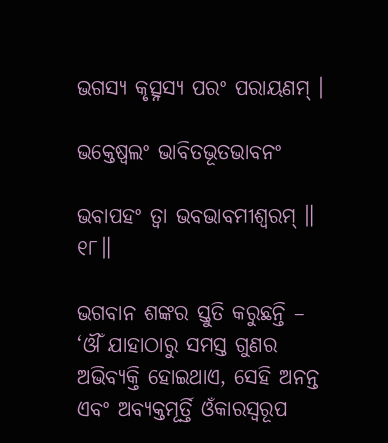ଭଗସ୍ୟ କୃତ୍ସ୍ନସ୍ୟ ପରଂ ପରାୟଣମ୍ ।

ଭକ୍ତେଷ୍ୱଲଂ ଭାବିତଭୂତଭାବନଂ

ଭବାପହଂ ତ୍ୱା ଭବଭାବମୀଶ୍ୱରମ୍ ॥ ୧୮॥

ଭଗବାନ ଶଙ୍କର ସ୍ତୁତି କରୁଛନ୍ତି – ‘ଔଁ ଯାହାଠାରୁ ସମସ୍ତ ଗୁଣର ଅଭିବ୍ୟକ୍ତି ହୋଇଥାଏ, ସେହି ଅନନ୍ତ ଏବଂ ଅବ୍ୟକ୍ତମୂର୍ତ୍ତି ଓଁକାରସ୍ବରୂପ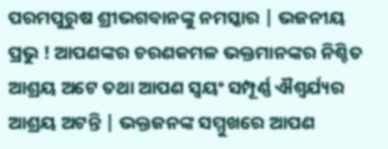ପରମପୁରୁଷ ଶ୍ରୀଭଗବାନଙ୍କୁ ନମସ୍କାର | ଭଜନୀୟ ପ୍ରଭୁ ! ଆପଣଙ୍କର ଚରଣକମଳ ଭକ୍ତମାନଙ୍କର ନିଶ୍ଚିତ ଆଶ୍ରୟ ଅଟେ ତଥା ଆପଣ ସ୍ବୟଂ ସମ୍ପୂର୍ଣ୍ଣ ଐଶ୍ବର୍ଯ୍ୟର ଆଶ୍ରୟ ଅଟନ୍ତି | ଭକ୍ତଜନଙ୍କ ସମ୍ମୁଖରେ ଆପଣ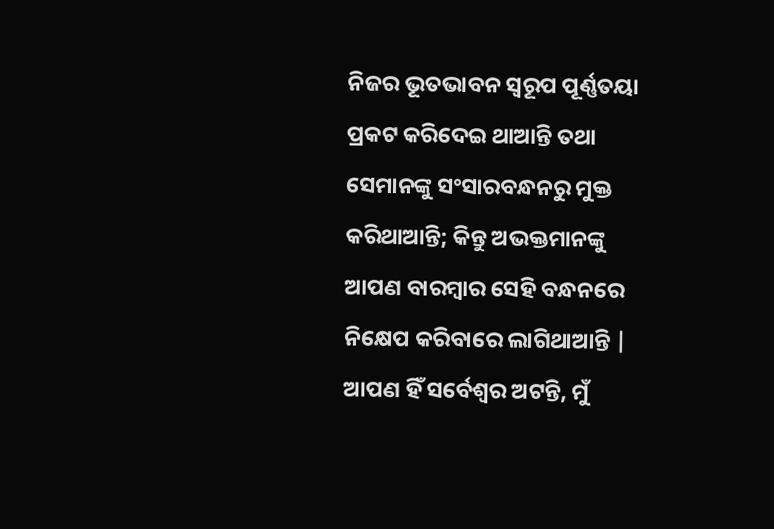ନିଜର ଭୂତଭାବନ ସ୍ବରୂପ ପୂର୍ଣ୍ଣତୟା ପ୍ରକଟ କରିଦେଇ ଥାଆନ୍ତି ତଥା ସେମାନଙ୍କୁ ସଂସାରବନ୍ଧନରୁ ମୁକ୍ତ କରିଥାଆନ୍ତି; କିନ୍ତୁ ଅଭକ୍ତମାନଙ୍କୁ ଆପଣ ବାରମ୍ବାର ସେହି ବନ୍ଧନରେ ନିକ୍ଷେପ କରିବାରେ ଲାଗିଥାଆନ୍ତି | ଆପଣ ହିଁ ସର୍ବେଶ୍ବର ଅଟନ୍ତି, ମୁଁ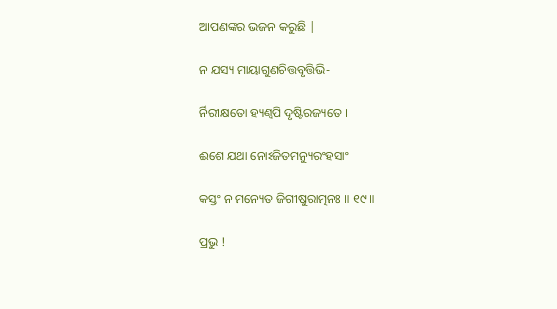ଆପଣଙ୍କର ଭଜନ କରୁଛି |

ନ ଯସ୍ୟ ମାୟାଗୁଣଚିତ୍ତବୃତ୍ତିଭି-

ର୍ନିରୀକ୍ଷତୋ ହ୍ୟଣ୍ୱପି ଦୃଷ୍ଟିରଜ୍ୟତେ ।

ଈଶେ ଯଥା ନୋଽଜିତମନ୍ୟୁରଂହସାଂ

କସ୍ତଂ ନ ମନ୍ୟେତ ଜିଗୀଷୁରାତ୍ମନଃ ॥ ୧୯॥

ପ୍ରଭୁ !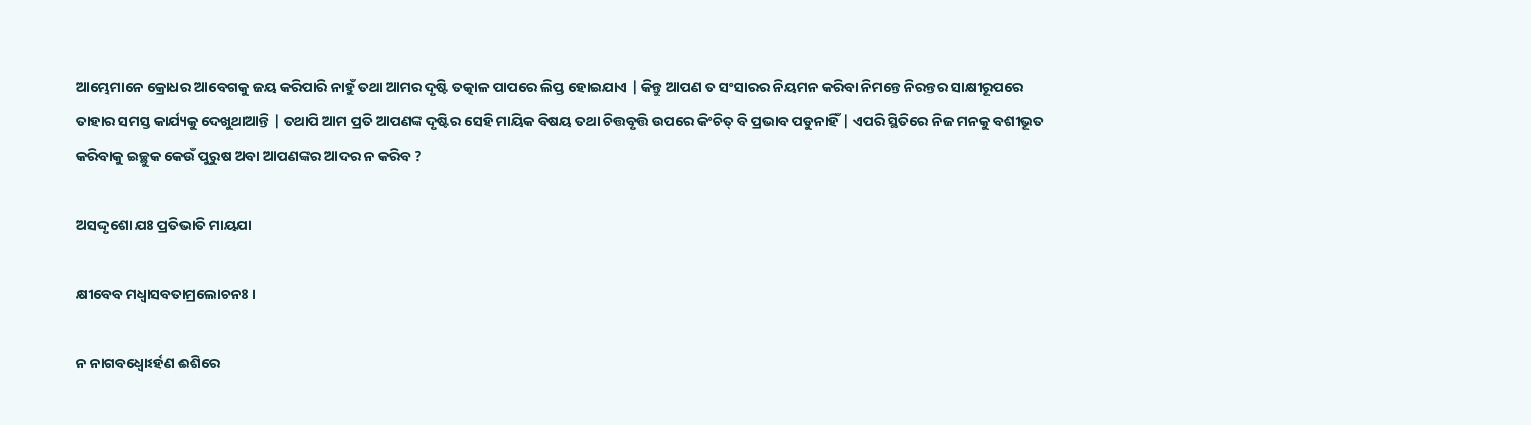ଆମ୍ଭେମାନେ କ୍ରୋଧର ଆବେଗକୁ ଜୟ କରିପାରି ନାହୁଁ ତଥା ଆମର ଦୃଷ୍ଟି ତତ୍କାଳ ପାପରେ ଲିପ୍ତ ହୋଇଯାଏ | କିନ୍ତୁ ଆପଣ ତ ସଂସାରର ନିୟମନ କରିବା ନିମନ୍ତେ ନିରନ୍ତର ସାକ୍ଷୀରୂପରେ ତାହାର ସମସ୍ତ କାର୍ଯ୍ୟକୁ ଦେଖୁଥାଆନ୍ତି | ତଥାପି ଆମ ପ୍ରତି ଆପଣଙ୍କ ଦୃଷ୍ଟିର ସେହି ମାୟିକ ବିଷୟ ତଥା ଚିତ୍ତବୃତ୍ତି ଉପରେ କିଂଚିତ୍ ବି ପ୍ରଭାବ ପଡୁନାହିଁ | ଏପରି ସ୍ଥିତିରେ ନିଜ ମନକୁ ବଶୀଭୂତ କରିବାକୁ ଇଚ୍ଛୁକ କେଉଁ ପୁରୁଷ ଅବା ଆପଣଙ୍କର ଆଦର ନ କରିବ ?

ଅସଦ୍ଦୃଶୋ ଯଃ ପ୍ରତିଭାତି ମାୟଯା

କ୍ଷୀବେବ ମଧ୍ୱାସବତାମ୍ରଲୋଚନଃ ।

ନ ନାଗବଧ୍ୱୋଽର୍ହଣ ଈଶିରେ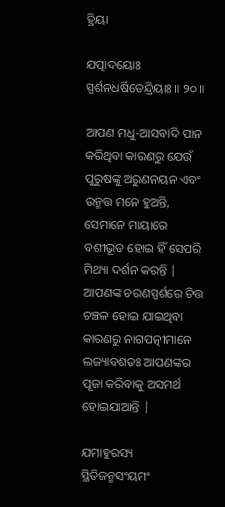ହ୍ରିୟା

ଯତ୍ପାଦୟୋଃ ସ୍ପର୍ଶନଧର୍ଷିତେନ୍ଦ୍ରିୟାଃ ॥ ୨୦॥

ଆପଣ ମଧୁ-ଆସବାଦି ପାନ କରିଥିବା କାରଣରୁ ଯେଉଁ ପୁରୁଷଙ୍କୁ ଅରୁଣନୟନ ଏବଂ ଉନ୍ମତ୍ତ ମନେ ହୁଅନ୍ତି, ସେମାନେ ମାୟାରେ ବଶୀଭୂତ ହୋଇ ହିଁ ସେପରି ମିଥ୍ୟା ଦର୍ଶନ କରନ୍ତି | ଆପଣଙ୍କ ଚରଣସ୍ପର୍ଶରେ ଚିତ୍ତ ଚଞ୍ଚଳ ହୋଇ ଯାଇଥିବା କାରଣରୁ ନାଗପତ୍ନୀମାନେ ଲଜ୍ୟାବଶତଃ ଆପଣଙ୍କର ପୂଜା କରିବାକୁ ଅସମର୍ଥ ହୋଇଯାଆନ୍ତି |

ଯମାହୁରସ୍ୟ ସ୍ଥିତିଜନ୍ମସଂୟମଂ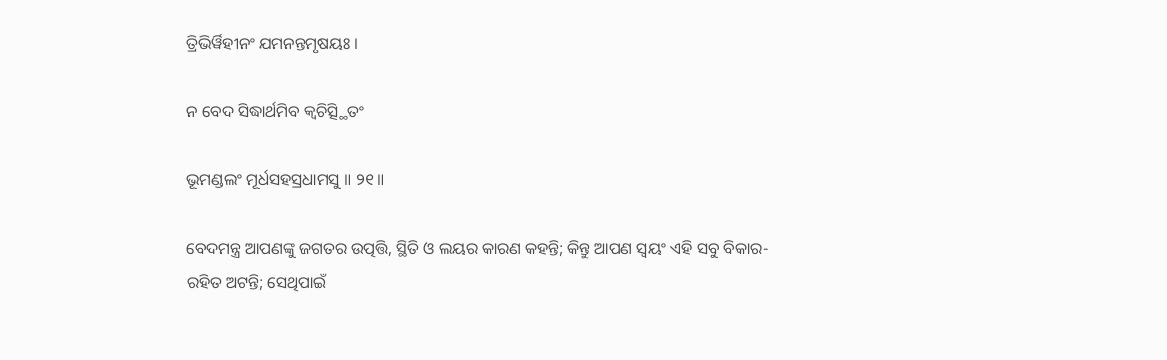ତ୍ରିଭିର୍ୱିହୀନଂ ଯମନନ୍ତମୃଷୟଃ ।

ନ ବେଦ ସିଦ୍ଧାର୍ଥମିବ କ୍ୱଚିତ୍ସ୍ଥିତଂ

ଭୂମଣ୍ଡଲଂ ମୂର୍ଧସହସ୍ରଧାମସୁ ॥ ୨୧॥

ବେଦମନ୍ତ୍ର ଆପଣଙ୍କୁ ଜଗତର ଉତ୍ପତ୍ତି, ସ୍ଥିତି ଓ ଲୟର କାରଣ କହନ୍ତି; କିନ୍ତୁ ଆପଣ ସ୍ବୟଂ ଏହି ସବୁ ବିକାର-ରହିତ ଅଟନ୍ତି; ସେଥିପାଇଁ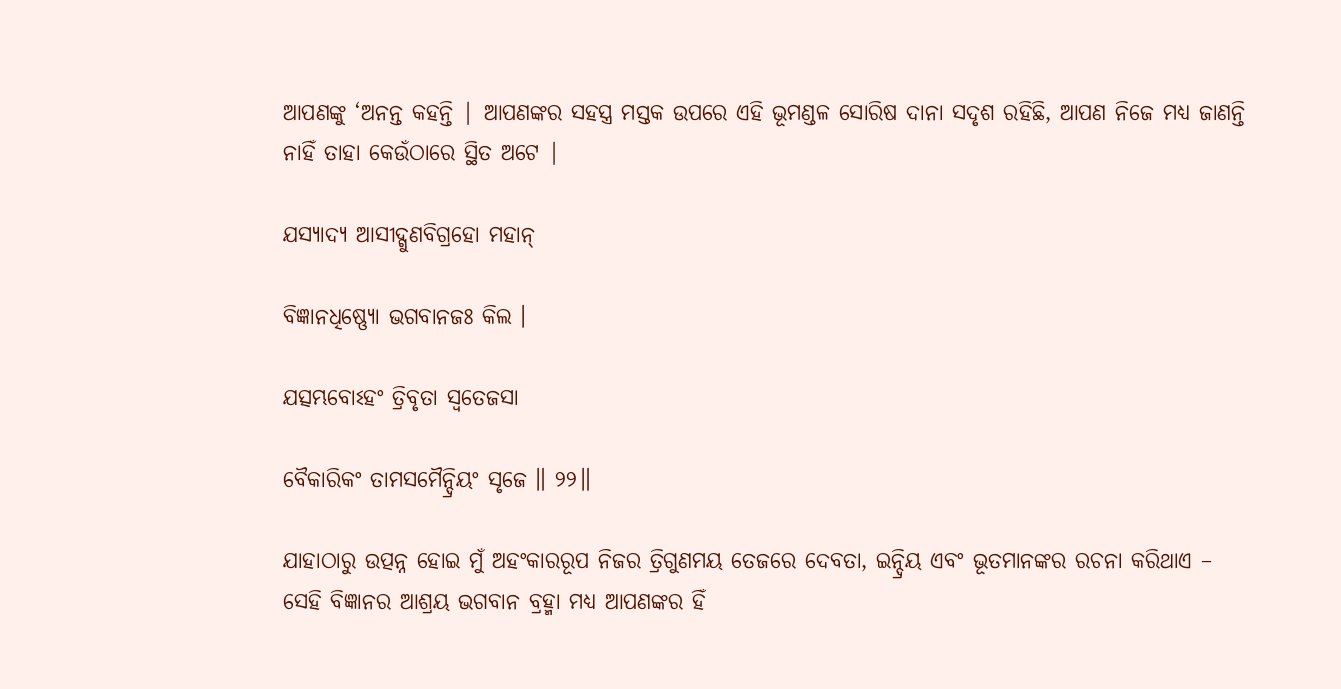ଆପଣଙ୍କୁ ‘ଅନନ୍ତ କହନ୍ତି | ଆପଣଙ୍କର ସହସ୍ତ୍ର ମସ୍ତକ ଉପରେ ଏହି ଭୂମଣ୍ଡଳ ସୋରିଷ ଦାନା ସଦୃଶ ରହିଛି, ଆପଣ ନିଜେ ମଧ୍ୟ ଜାଣନ୍ତି ନାହିଁ ତାହା କେଉଁଠାରେ ସ୍ଥିତ ଅଟେ |

ଯସ୍ୟାଦ୍ୟ ଆସୀଦ୍ଗୁଣବିଗ୍ରହୋ ମହାନ୍

ବିଜ୍ଞାନଧିଷ୍ଣ୍ୟୋ ଭଗବାନଜଃ କିଲ ।

ଯତ୍ସମ୍ଭବୋଽହଂ ତ୍ରିବୃତା ସ୍ୱତେଜସା

ବୈକାରିକଂ ତାମସମୈନ୍ଦ୍ରିୟଂ ସୃଜେ ॥ ୨୨॥

ଯାହାଠାରୁ ଉତ୍ପନ୍ନ ହୋଇ ମୁଁ ଅହଂକାରରୂପ ନିଜର ତ୍ରିଗୁଣମୟ ତେଜରେ ଦେବତା, ଇନ୍ଦ୍ରିୟ ଏବଂ ଭୂତମାନଙ୍କର ରଚନା କରିଥାଏ – ସେହି ବିଜ୍ଞାନର ଆଶ୍ରୟ ଭଗବାନ ବ୍ରହ୍ମା ମଧ୍ୟ ଆପଣଙ୍କର ହିଁ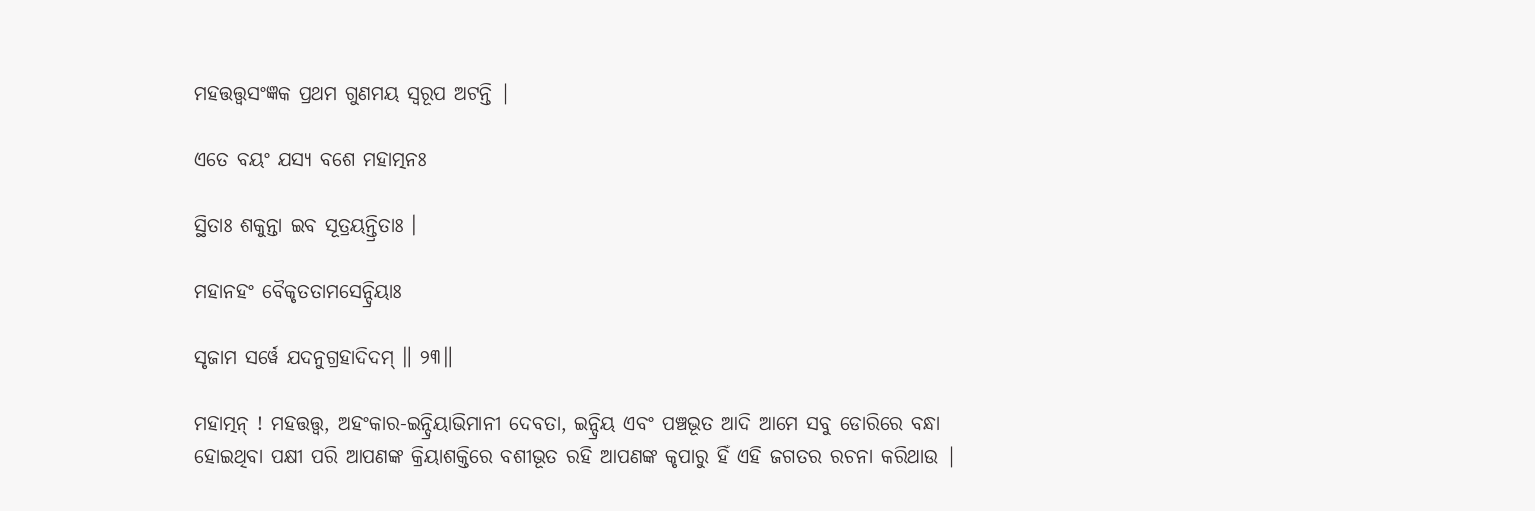ମହତ୍ତତ୍ତ୍ବସଂଜ୍ଞକ ପ୍ରଥମ ଗୁଣମୟ ସ୍ବରୂପ ଅଟନ୍ତି |

ଏତେ ବୟଂ ଯସ୍ୟ ବଶେ ମହାତ୍ମନଃ

ସ୍ଥିତାଃ ଶକୁନ୍ତା ଇବ ସୂତ୍ରୟନ୍ତ୍ରିତାଃ ।

ମହାନହଂ ବୈକୃତତାମସେନ୍ଦ୍ରିୟାଃ

ସୃଜାମ ସର୍ୱେ ଯଦନୁଗ୍ରହାଦିଦମ୍ ॥ ୨୩॥

ମହାତ୍ମନ୍ ! ମହତ୍ତତ୍ତ୍ବ, ଅହଂକାର-ଇନ୍ଦ୍ରିୟାଭିମାନୀ ଦେବତା, ଇନ୍ଦ୍ରିୟ ଏବଂ ପଞ୍ଚଭୂତ ଆଦି ଆମେ ସବୁ ଡୋରିରେ ବନ୍ଧା ହୋଇଥିବା ପକ୍ଷୀ ପରି ଆପଣଙ୍କ କ୍ରିୟାଶକ୍ତିରେ ବଶୀଭୂତ ରହି ଆପଣଙ୍କ କୃପାରୁ ହିଁ ଏହି ଜଗତର ରଚନା କରିଥାଉ |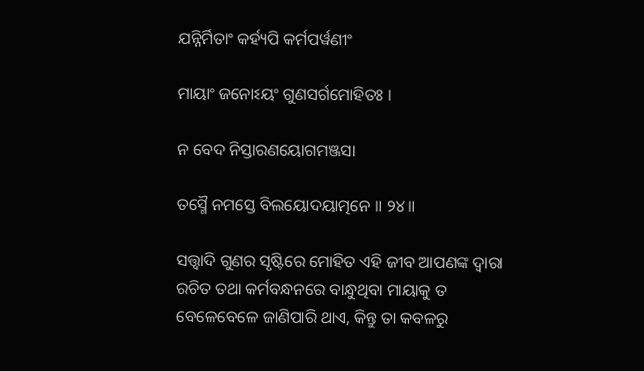ଯନ୍ନିର୍ମିତାଂ କର୍ହ୍ୟପି କର୍ମପର୍ୱଣୀଂ

ମାୟାଂ ଜନୋଽୟଂ ଗୁଣସର୍ଗମୋହିତଃ ।

ନ ବେଦ ନିସ୍ତାରଣୟୋଗମଞ୍ଜସା

ତସ୍ମୈ ନମସ୍ତେ ବିଲୟୋଦୟାତ୍ମନେ ॥ ୨୪॥

ସତ୍ତ୍ଵାଦି ଗୁଣର ସୃଷ୍ଟିରେ ମୋହିତ ଏହି ଜୀବ ଆପଣଙ୍କ ଦ୍ବାରା ରଚିତ ତଥା କର୍ମବନ୍ଧନରେ ବାନ୍ଧୁଥିବା ମାୟାକୁ ତ ବେଳେବେଳେ ଜାଣିପାରି ଥାଏ, କିନ୍ତୁ ତା କବଳରୁ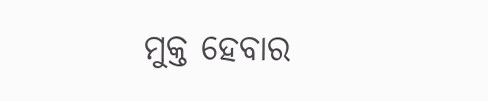ମୁକ୍ତ ହେବାର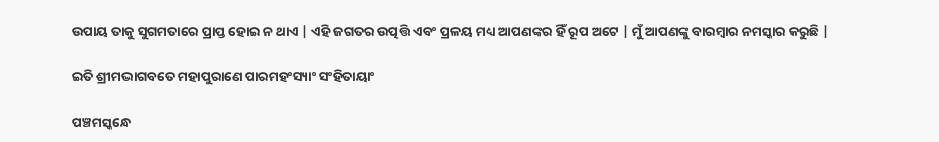ଉପାୟ ତାକୁ ସୁଗମତାରେ ପ୍ରାପ୍ତ ହୋଇ ନ ଥାଏ | ଏହି ଜଗତର ଉତ୍ପତ୍ତି ଏବଂ ପ୍ରଳୟ ମଧ୍ୟ ଆପଣଙ୍କର ହିଁ ରୂପ ଅଟେ | ମୁଁ ଆପଣଙ୍କୁ ବାରମ୍ବାର ନମସ୍କାର କରୁଛି |

ଇତି ଶ୍ରୀମଦ୍ଭାଗବତେ ମହାପୁରାଣେ ପାରମହଂସ୍ୟାଂ ସଂହିତାୟାଂ

ପଞ୍ଚମସ୍କନ୍ଧେ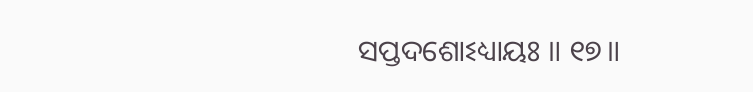ସପ୍ତଦଶୋଽଧ୍ୟାୟଃ ॥ ୧୭॥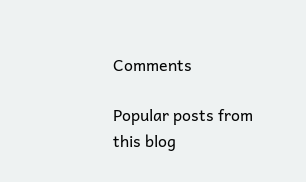Comments

Popular posts from this blog